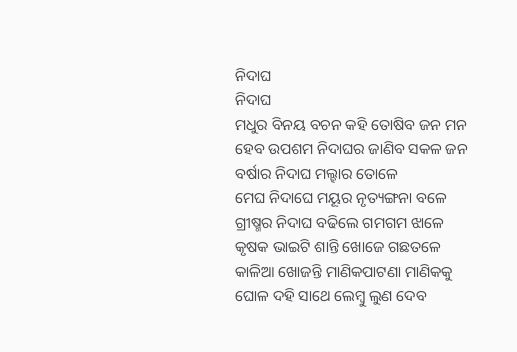ନିଦାଘ
ନିଦାଘ
ମଧୁର ବିନୟ ବଚନ କହି ତୋଷିବ ଜନ ମନ
ହେବ ଉପଶମ ନିଦାଘର ଜାଣିବ ସକଳ ଜନ
ବର୍ଷାର ନିଦାଘ ମଲ୍ହାର ତୋଳେ
ମେଘ ନିଦାଘେ ମୟୂର ନୃତ୍ୟଙ୍ଗନା ବଳେ
ଗ୍ରୀଷ୍ମର ନିଦାଘ ବଢିଲେ ଗମଗମ ଝାଳେ
କୃଷକ ଭାଇଟି ଶାନ୍ତି ଖୋଜେ ଗଛତଳେ
କାଳିଆ ଖୋଜନ୍ତି ମାଣିକପାଟଣା ମାଣିକକୁ
ଘୋଳ ଦହି ସାଥେ ଲେମ୍ବୁ ଲୁଣ ଦେବ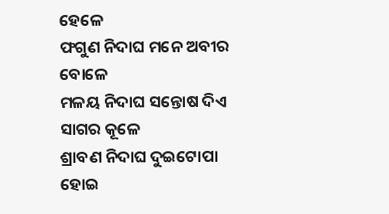ହେଳେ
ଫଗୁଣ ନିଦାଘ ମନେ ଅବୀର ବୋଳେ
ମଳୟ ନିଦାଘ ସନ୍ତୋଷ ଦିଏ ସାଗର କୂଳେ
ଶ୍ରାବଣ ନିଦାଘ ଦୁଇଟୋପା ହୋଇ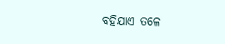ବହିଯାଏ ତଳେ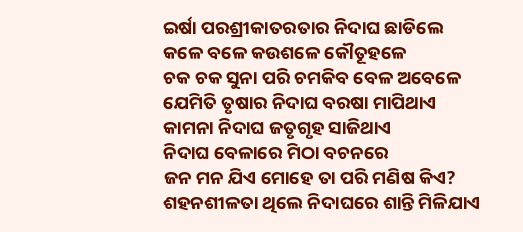ଇର୍ଷା ପରଶ୍ରୀକାତରତାର ନିଦାଘ ଛାଡିଲେ
କଳେ ବଳେ କଉଶଳେ କୌତୂହଳେ
ଚକ ଚକ ସୁନା ପରି ଚମକିବ ବେଳ ଅବେଳେ
ଯେମିତି ତୃଷାର ନିଦାଘ ବରଷା ମାପିଥାଏ
କାମନା ନିଦାଘ ଜତୃଗୃହ ସାଜିଥାଏ
ନିଦାଘ ବେଳାରେ ମିଠା ବଚନରେ
ଜନ ମନ ଯିଏ ମୋହେ ତା ପରି ମଣିଷ କିଏ?
ଶହନଶୀଳତା ଥିଲେ ନିଦାଘରେ ଶାନ୍ତି ମିଳିଯାଏ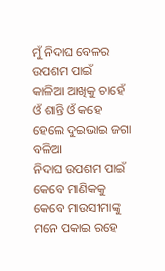ମୁଁ ନିଦାଘ ବେଳର ଉପଶମ ପାଇଁ
କାଳିଆ ଆଖିକୁ ଚାହେଁ ଓଁ ଶାନ୍ତି ଓଁ କହେ
ହେଲେ ଦୁଇଭାଇ ଜଗା ବଳିଆ
ନିଦାଘ ଉପଶମ ପାଇଁ କେବେ ମାଣିକକୁ
କେବେ ମାଉସୀମାଙ୍କୁ ମନେ ପକାଇ ରହେ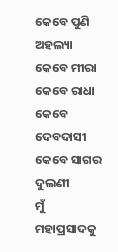କେବେ ପୁଣି ଅହଲ୍ୟା କେବେ ମୀରା କେବେ ରାଧା
କେବେ ଦେବଦାସୀ କେବେ ସାଗର ଦୁଲଣୀ
ମୁଁ ମହାପ୍ରସାଦକୁ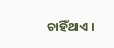ଚାହିଁଥାଏ ।